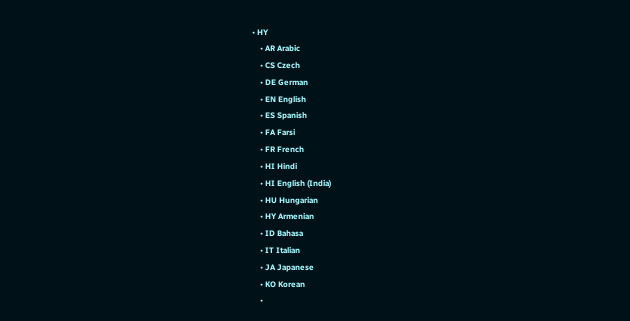• HY
    • AR Arabic
    • CS Czech
    • DE German
    • EN English
    • ES Spanish
    • FA Farsi
    • FR French
    • HI Hindi
    • HI English (India)
    • HU Hungarian
    • HY Armenian
    • ID Bahasa
    • IT Italian
    • JA Japanese
    • KO Korean
    •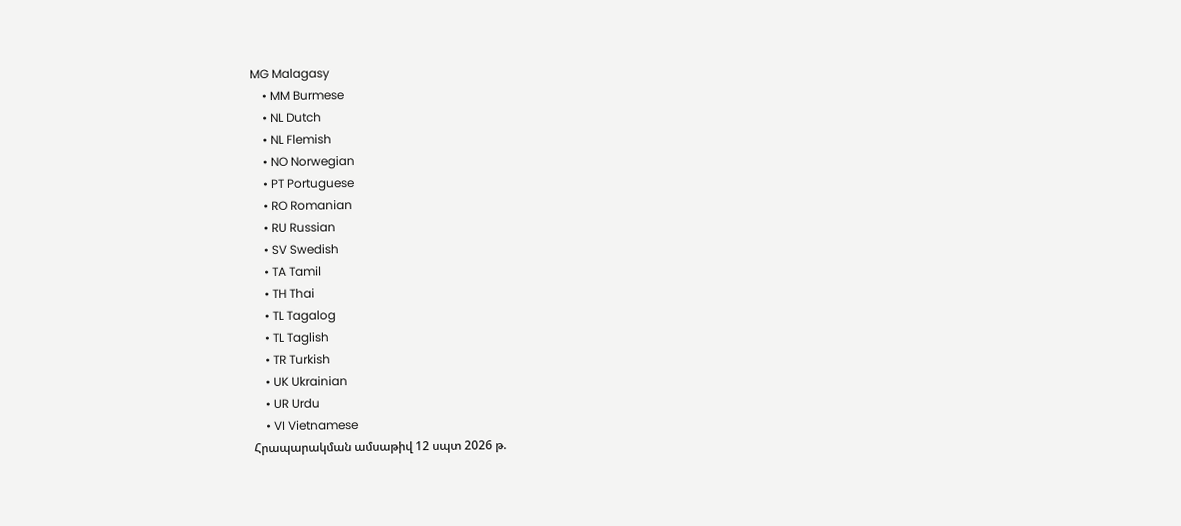MG Malagasy
    • MM Burmese
    • NL Dutch
    • NL Flemish
    • NO Norwegian
    • PT Portuguese
    • RO Romanian
    • RU Russian
    • SV Swedish
    • TA Tamil
    • TH Thai
    • TL Tagalog
    • TL Taglish
    • TR Turkish
    • UK Ukrainian
    • UR Urdu
    • VI Vietnamese
Հրապարակման ամսաթիվ 12 սպտ 2026 թ.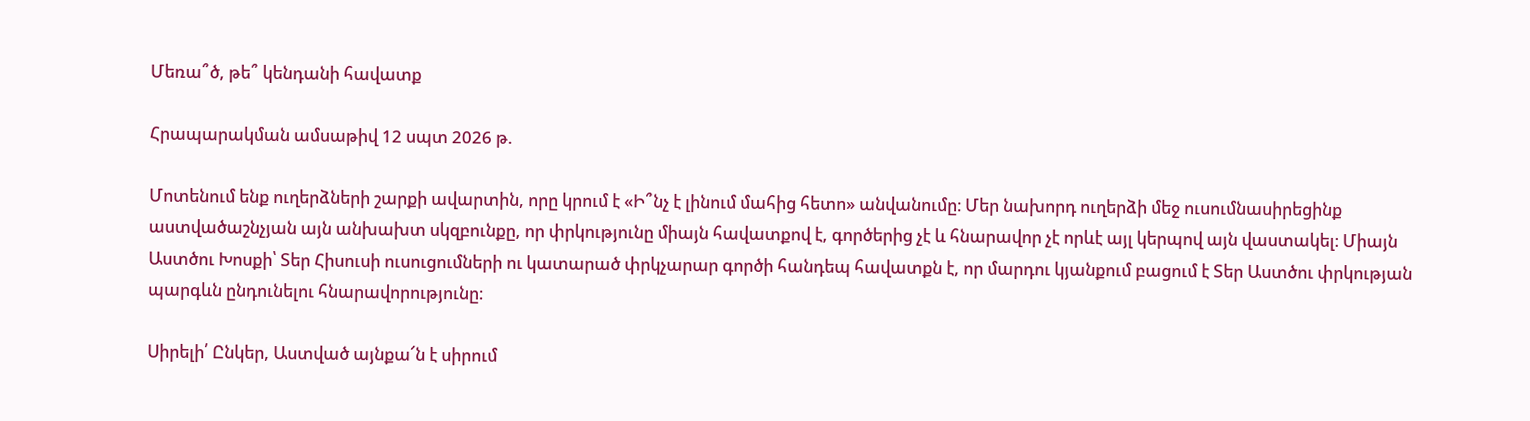Մեռա՞ծ, թե՞ կենդանի հավատք

Հրապարակման ամսաթիվ 12 սպտ 2026 թ.

Մոտենում ենք ուղերձների շարքի ավարտին, որը կրում է «Ի՞նչ է լինում մահից հետո» անվանումը։ Մեր նախորդ ուղերձի մեջ ուսումնասիրեցինք աստվածաշնչյան այն անխախտ սկզբունքը, որ փրկությունը միայն հավատքով է, գործերից չէ և հնարավոր չէ որևէ այլ կերպով այն վաստակել։ Միայն Աստծու Խոսքի՝ Տեր Հիսուսի ուսուցումների ու կատարած փրկչարար գործի հանդեպ հավատքն է, որ մարդու կյանքում բացում է Տեր Աստծու փրկության պարգևն ընդունելու հնարավորությունը։

Սիրելի՛ Ընկեր, Աստված այնքա՜ն է սիրում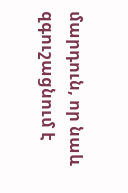մարդուն, որ նաև զգուշացնում է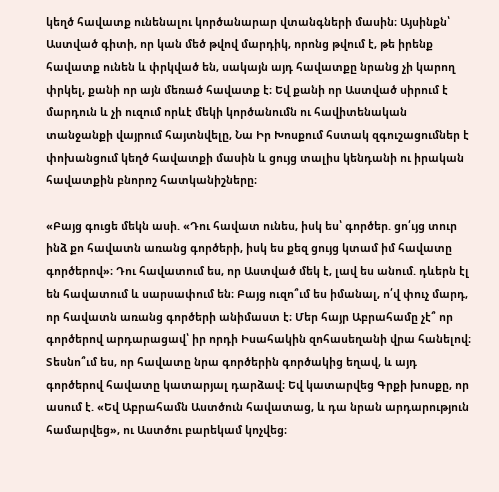կեղծ հավատք ունենալու կործանարար վտանգների մասին։ Այսինքն՝ Աստված գիտի, որ կան մեծ թվով մարդիկ, որոնց թվում է, թե իրենք հավատք ունեն և փրկված են, սակայն այդ հավատքը նրանց չի կարող փրկել, քանի որ այն մեռած հավատք է։ Եվ քանի որ Աստված սիրում է մարդուն և չի ուզում որևէ մեկի կործանումն ու հավիտենական տանջանքի վայրում հայտնվելը, Նա Իր Խոսքում հստակ զգուշացումներ է փոխանցում կեղծ հավատքի մասին և ցույց տալիս կենդանի ու իրական հավատքին բնորոշ հատկանիշները։

«Բայց գուցե մեկն ասի. «Դու հավատ ունես, իսկ ես՝ գործեր. ցո՛ւյց տուր ինձ քո հավատն առանց գործերի, իսկ ես քեզ ցույց կտամ իմ հավատը գործերով»։ Դու հավատում ես, որ Աստված մեկ է, լավ ես անում. դևերն էլ են հավատում և սարսափում են։ Բայց ուզո՞ւմ ես իմանալ, ո՛վ փուչ մարդ, որ հավատն առանց գործերի անիմաստ է։ Մեր հայր Աբրահամը չէ՞ որ գործերով արդարացավ՝ իր որդի Իսահակին զոհասեղանի վրա հանելով։ Տեսնո՞ւմ ես, որ հավատը նրա գործերին գործակից եղավ, և այդ գործերով հավատը կատարյալ դարձավ։ Եվ կատարվեց Գրքի խոսքը, որ ասում է. «Եվ Աբրահամն Աստծուն հավատաց, և դա նրան արդարություն համարվեց», ու Աստծու բարեկամ կոչվեց։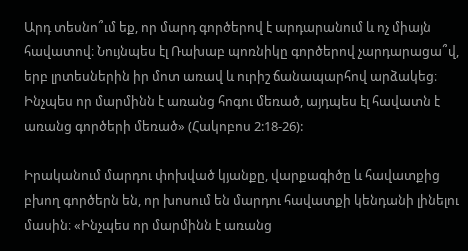Արդ տեսնո՞ւմ եք, որ մարդ գործերով է արդարանում և ոչ միայն հավատով։ Նույնպես էլ Ռախաբ պոռնիկը գործերով չարդարացա՞վ, երբ լրտեսներին իր մոտ առավ և ուրիշ ճանապարհով արձակեց։ Ինչպես որ մարմինն է առանց հոգու մեռած, այդպես էլ հավատն է առանց գործերի մեռած» (Հակոբոս 2:18-26):

Իրականում մարդու փոխված կյանքը, վարքագիծը և հավատքից բխող գործերն են, որ խոսում են մարդու հավատքի կենդանի լինելու մասին։ «Ինչպես որ մարմինն է առանց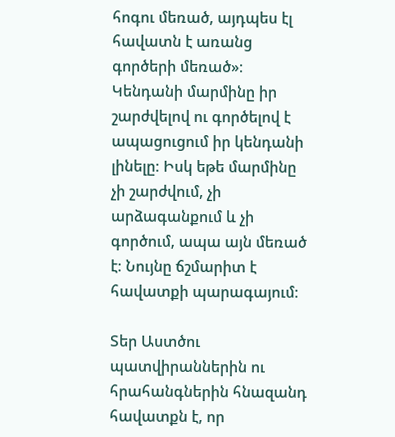հոգու մեռած, այդպես էլ հավատն է առանց գործերի մեռած»։ Կենդանի մարմինը իր շարժվելով ու գործելով է ապացուցում իր կենդանի լինելը։ Իսկ եթե մարմինը չի շարժվում, չի արձագանքում և չի գործում, ապա այն մեռած է։ Նույնը ճշմարիտ է հավատքի պարագայում։

Տեր Աստծու պատվիրաններին ու հրահանգներին հնազանդ հավատքն է, որ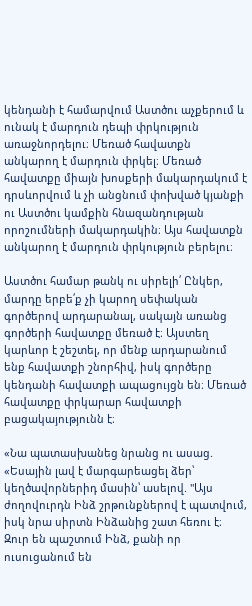կենդանի է համարվում Աստծու աչքերում և ունակ է մարդուն դեպի փրկություն առաջնորդելու։ Մեռած հավատքն անկարող է մարդուն փրկել։ Մեռած հավատքը միայն խոսքերի մակարդակում է դրսևորվում և չի անցնում փոխված կյանքի ու Աստծու կամքին հնազանդության որոշումների մակարդակին։ Այս հավատքն անկարող է մարդուն փրկություն բերելու։

Աստծու համար թանկ ու սիրելի՛ Ընկեր, մարդը երբե՛ք չի կարող սեփական գործերով արդարանալ, սակայն առանց գործերի հավատքը մեռած է։ Այստեղ կարևոր է շեշտել, որ մենք արդարանում ենք հավատքի շնորհիվ, իսկ գործերը կենդանի հավատքի ապացույցն են։ Մեռած հավատքը փրկարար հավատքի բացակայությունն է։

«Նա պատասխանեց նրանց ու ասաց. «Եսային լավ է մարգարեացել ձեր՝ կեղծավորներիդ մասին՝ ասելով. "Այս ժողովուրդն Ինձ շրթունքներով է պատվում, իսկ նրա սիրտն Ինձանից շատ հեռու է։ Զուր են պաշտում Ինձ, քանի որ ուսուցանում են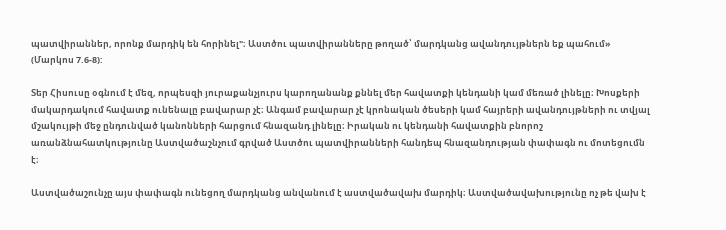պատվիրաններ, որոնք մարդիկ են հորինել"։ Աստծու պատվիրանները թողած՝ մարդկանց ավանդույթներն եք պահում» (Մարկոս 7.6-8):

Տեր Հիսուսը օգնում է մեզ, որպեսզի յուրաքանչյուրս կարողանանք քննել մեր հավատքի կենդանի կամ մեռած լինելը։ Խոսքերի մակարդակում հավատք ունենալը բավարար չէ։ Անգամ բավարար չէ կրոնական ծեսերի կամ հայրերի ավանդույթների ու տվյալ մշակույթի մեջ ընդունված կանոնների հարցում հնազանդ լինելը։ Իրական ու կենդանի հավատքին բնորոշ առանձնահատկությունը Աստվածաշնչում գրված Աստծու պատվիրանների հանդեպ հնազանդության փափագն ու մոտեցումն է։

Աստվածաշունչը այս փափագն ունեցող մարդկանց անվանում է աստվածավախ մարդիկ։ Աստվածավախությունը ոչ թե վախ է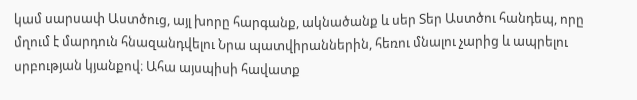կամ սարսափ Աստծուց, այլ խորը հարգանք, ակնածանք և սեր Տեր Աստծու հանդեպ, որը մղում է մարդուն հնազանդվելու Նրա պատվիրաններին, հեռու մնալու չարից և ապրելու սրբության կյանքով։ Ահա այսպիսի հավատք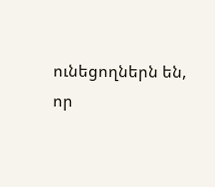ունեցողներն են, որ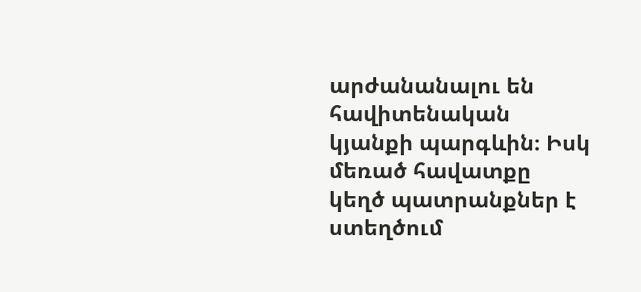արժանանալու են հավիտենական կյանքի պարգևին։ Իսկ մեռած հավատքը կեղծ պատրանքներ է ստեղծում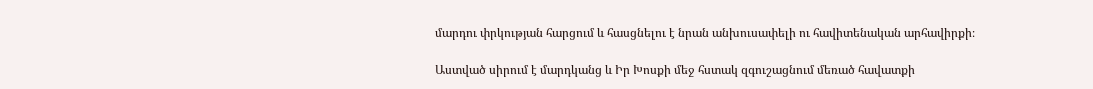մարդու փրկության հարցում և հասցնելու է նրան անխուսափելի ու հավիտենական արհավիրքի։

Աստված սիրում է մարդկանց և Իր Խոսքի մեջ հստակ զգուշացնում մեռած հավատքի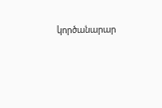կործանարար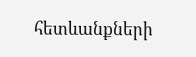հետևանքների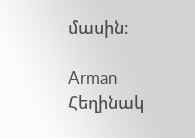մասին։

Arman
Հեղինակ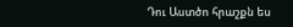Դու Աստծո հրաշքն ես